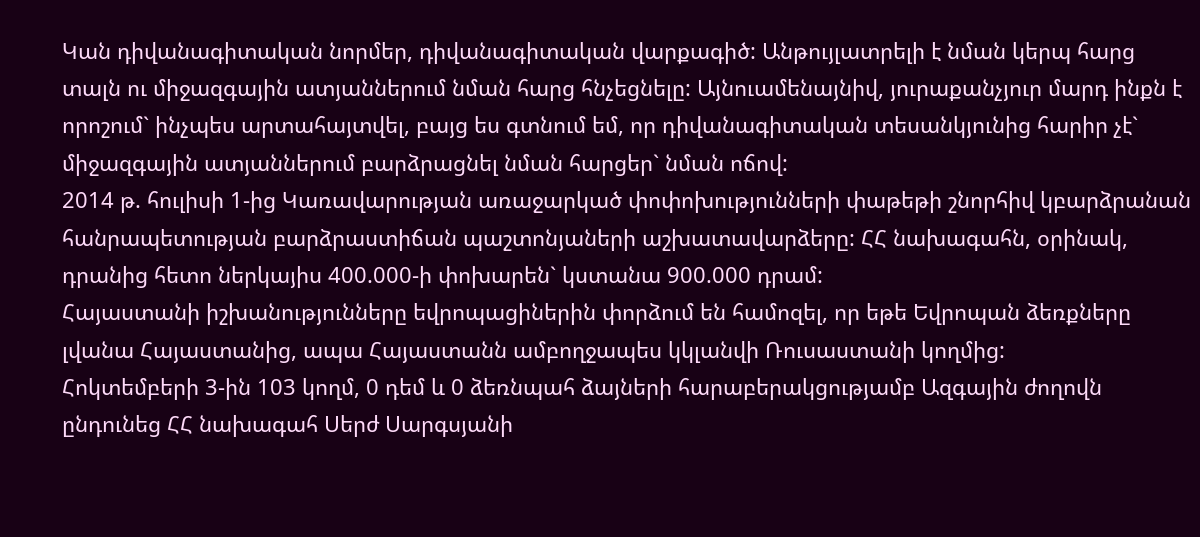Կան դիվանագիտական նորմեր, դիվանագիտական վարքագիծ: Անթույլատրելի է նման կերպ հարց տալն ու միջազգային ատյաններում նման հարց հնչեցնելը: Այնուամենայնիվ, յուրաքանչյուր մարդ ինքն է որոշում` ինչպես արտահայտվել, բայց ես գտնում եմ, որ դիվանագիտական տեսանկյունից հարիր չէ` միջազգային ատյաններում բարձրացնել նման հարցեր` նման ոճով:
2014 թ. հուլիսի 1-ից Կառավարության առաջարկած փոփոխությունների փաթեթի շնորհիվ կբարձրանան հանրապետության բարձրաստիճան պաշտոնյաների աշխատավարձերը: ՀՀ նախագահն, օրինակ, դրանից հետո ներկայիս 400.000-ի փոխարեն` կստանա 900.000 դրամ:
Հայաստանի իշխանությունները եվրոպացիներին փորձում են համոզել, որ եթե Եվրոպան ձեռքները լվանա Հայաստանից, ապա Հայաստանն ամբողջապես կկլանվի Ռուսաստանի կողմից:
Հոկտեմբերի 3-ին 103 կողմ, 0 դեմ և 0 ձեռնպահ ձայների հարաբերակցությամբ Ազգային ժողովն ընդունեց ՀՀ նախագահ Սերժ Սարգսյանի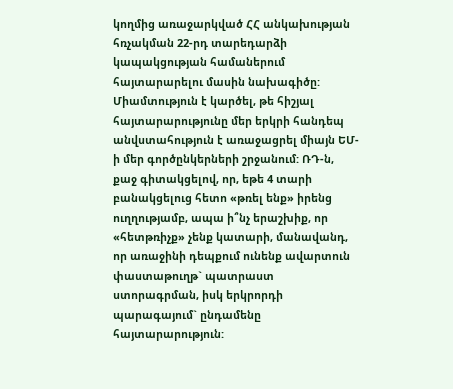կողմից առաջարկված ՀՀ անկախության հռչակման 22-րդ տարեդարձի կապակցության համաներում հայտարարելու մասին նախագիծը:
Միամտություն է կարծել, թե հիշյալ հայտարարությունը մեր երկրի հանդեպ անվստահություն է առաջացրել միայն ԵՄ-ի մեր գործընկերների շրջանում: ՌԴ-ն, քաջ գիտակցելով, որ, եթե 4 տարի բանակցելուց հետո «թռել ենք» իրենց ուղղությամբ, ապա ի՞նչ երաշխիք, որ «հետթռիչք» չենք կատարի, մանավանդ, որ առաջինի դեպքում ունենք ավարտուն փաստաթուղթ` պատրաստ ստորագրման, իսկ երկրորդի պարագայում` ընդամենը հայտարարություն: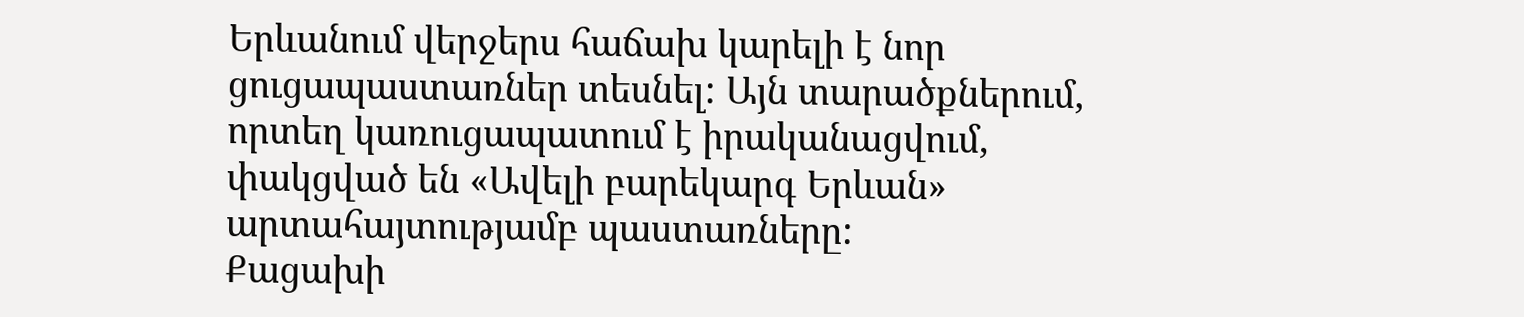Երևանում վերջերս հաճախ կարելի է նոր ցուցապաստառներ տեսնել: Այն տարածքներում, որտեղ կառուցապատում է իրականացվում, փակցված են «Ավելի բարեկարգ Երևան» արտահայտությամբ պաստառները:
Քացախի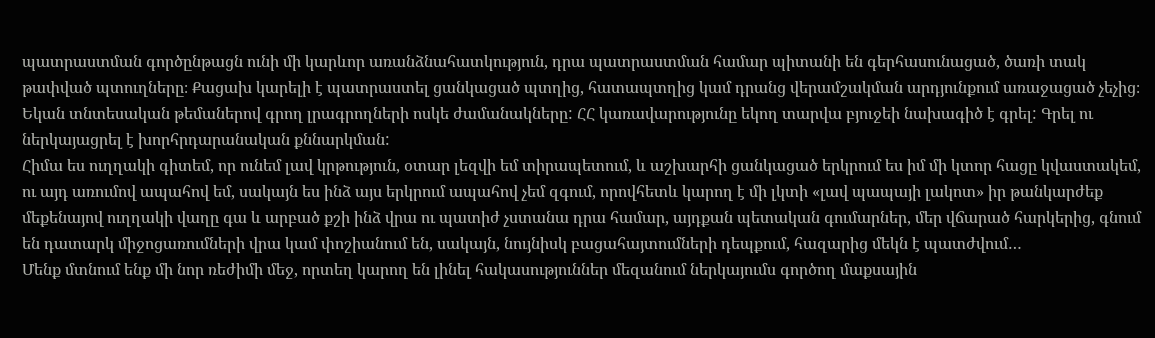պատրաստման գործընթացն ունի մի կարևոր առանձնահատկություն, դրա պատրաստման համար պիտանի են գերհասունացած, ծառի տակ թափված պտուղները։ Քացախ կարելի է պատրաստել ցանկացած պտղից, հատապտղից կամ դրանց վերամշակման արդյունքում առաջացած չեչից։
Եկան տնտեսական թեմաներով գրող լրագրողների ոսկե ժամանակները: ՀՀ կառավարությունը եկող տարվա բյուջեի նախագիծ է գրել: Գրել ու ներկայացրել է խորհրդարանական քննարկման:
Հիմա ես ուղղակի գիտեմ, որ ունեմ լավ կրթություն, օտար լեզվի եմ տիրապետում, և աշխարհի ցանկացած երկրում ես իմ մի կտոր հացը կվաստակեմ, ու այդ առումով ապահով եմ, սակայն ես ինձ այս երկրում ապահով չեմ զգում, որովհետև կարող է մի լկտի «լավ պապայի լակոտ» իր թանկարժեք մեքենայով ուղղակի վաղը գա և արբած քշի ինձ վրա ու պատիժ չստանա դրա համար, այդքան պետական գումարներ, մեր վճարած հարկերից, գնում են դատարկ միջոցառումների վրա կամ փոշիանում են, սակայն, նույնիսկ բացահայտումների դեպքում, հազարից մեկն է պատժվում…
Մենք մտնում ենք մի նոր ռեժիմի մեջ, որտեղ կարող են լինել հակասություններ մեզանում ներկայումս գործող մաքսային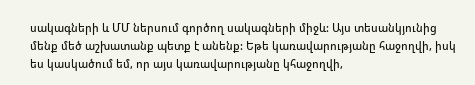սակագների և ՄՄ ներսում գործող սակագների միջև: Այս տեսանկյունից մենք մեծ աշխատանք պետք է անենք: Եթե կառավարությանը հաջողվի, իսկ ես կասկածում եմ, որ այս կառավարությանը կհաջողվի,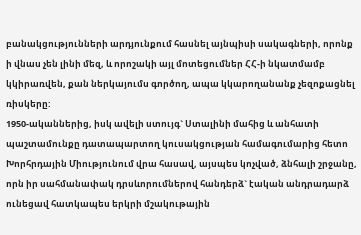բանակցությունների արդյունքում հասնել այնպիսի սակագների, որոնք ի վնաս չեն լինի մեզ, և որոշակի այլ մոտեցումներ ՀՀ-ի նկատմամբ կկիրառվեն, քան ներկայումս գործող, ապա կկարողանանք չեզոքացնել ռիսկերը:
1950-ականներից, իսկ ավելի ստույգ` Ստալինի մահից և անհատի պաշտամունքը դատապարտող կուսակցության համագումարից հետո Խորհրդային Միությունում վրա հասավ, այսպես կոչված, ձնհալի շրջանը, որն իր սահմանափակ դրսևորումներով հանդերձ` էական անդրադարձ ունեցավ հատկապես երկրի մշակութային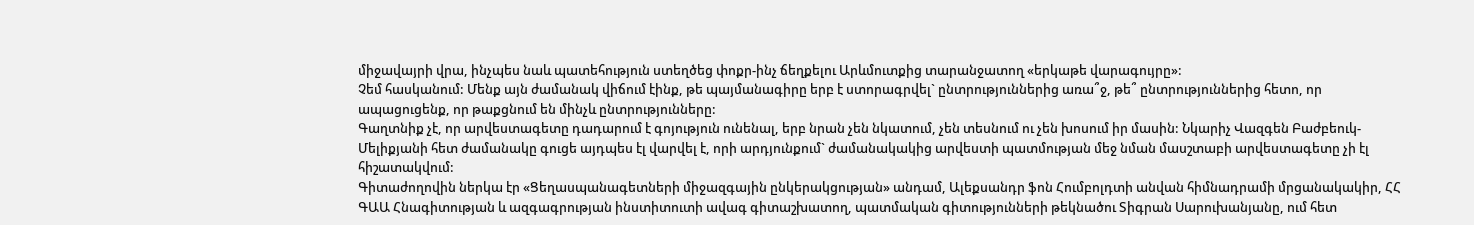միջավայրի վրա, ինչպես նաև պատեհություն ստեղծեց փոքր-ինչ ճեղքելու Արևմուտքից տարանջատող «երկաթե վարագույրը»:
Չեմ հասկանում: Մենք այն ժամանակ վիճում էինք, թե պայմանագիրը երբ է ստորագրվել` ընտրություններից առա՞ջ, թե՞ ընտրություններից հետո, որ ապացուցենք, որ թաքցնում են մինչև ընտրությունները:
Գաղտնիք չէ, որ արվեստագետը դադարում է գոյություն ունենալ, երբ նրան չեն նկատում, չեն տեսնում ու չեն խոսում իր մասին: Նկարիչ Վազգեն Բաժբեուկ-Մելիքյանի հետ ժամանակը գուցե այդպես էլ վարվել է, որի արդյունքում` ժամանակակից արվեստի պատմության մեջ նման մասշտաբի արվեստագետը չի էլ հիշատակվում:
Գիտաժողովին ներկա էր «Ցեղասպանագետների միջազգային ընկերակցության» անդամ, Ալեքսանդր ֆոն Հումբոլդտի անվան հիմնադրամի մրցանակակիր, ՀՀ ԳԱԱ Հնագիտության և ազգագրության ինստիտուտի ավագ գիտաշխատող, պատմական գիտությունների թեկնածու Տիգրան Սարուխանյանը, ում հետ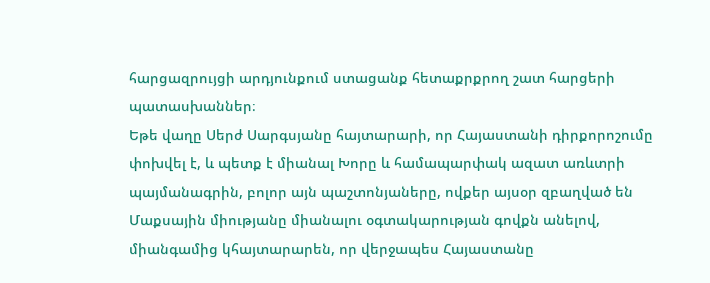հարցազրույցի արդյունքում ստացանք հետաքրքրող շատ հարցերի պատասխաններ։
Եթե վաղը Սերժ Սարգսյանը հայտարարի, որ Հայաստանի դիրքորոշումը փոխվել է, և պետք է միանալ Խորը և համապարփակ ազատ առևտրի պայմանագրին, բոլոր այն պաշտոնյաները, ովքեր այսօր զբաղված են Մաքսային միությանը միանալու օգտակարության գովքն անելով, միանգամից կհայտարարեն, որ վերջապես Հայաստանը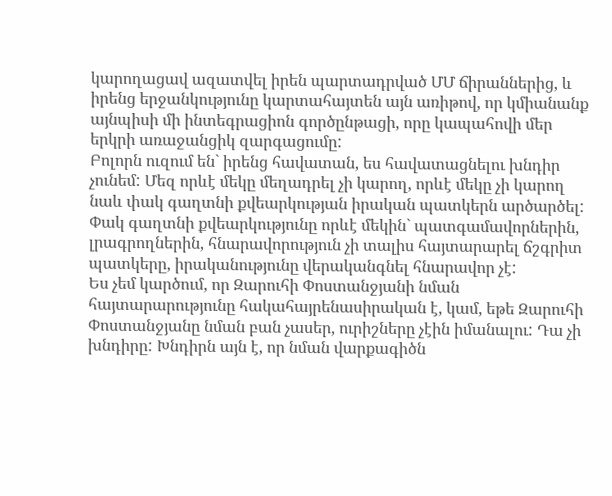կարողացավ ազատվել իրեն պարտադրված ՄՄ ճիրաններից, և իրենց երջանկությունը կարտահայտեն այն առիթով, որ կմիանանք այնպիսի մի ինտեգրացիոն գործընթացի, որը կապահովի մեր երկրի առաջանցիկ զարգացումը:
Բոլորն ուզում են` իրենց հավատան, ես հավատացնելու խնդիր չունեմ: Մեզ որևէ մեկը մեղադրել չի կարող, որևէ մեկը չի կարող նաև փակ գաղտնի քվեարկության իրական պատկերն արծարծել: Փակ գաղտնի քվեարկությունը որևէ մեկին` պատգամավորներին, լրագրողներին, հնարավորություն չի տալիս հայտարարել ճշգրիտ պատկերը, իրականությունը վերականգնել հնարավոր չէ:
Ես չեմ կարծում, որ Զարուհի Փոստանջյանի նման հայտարարությունը հակահայրենասիրական է, կամ, եթե Զարուհի Փոստանջյանը նման բան չասեր, ուրիշները չէին իմանալու: Դա չի խնդիրը: Խնդիրն այն է, որ նման վարքագիծն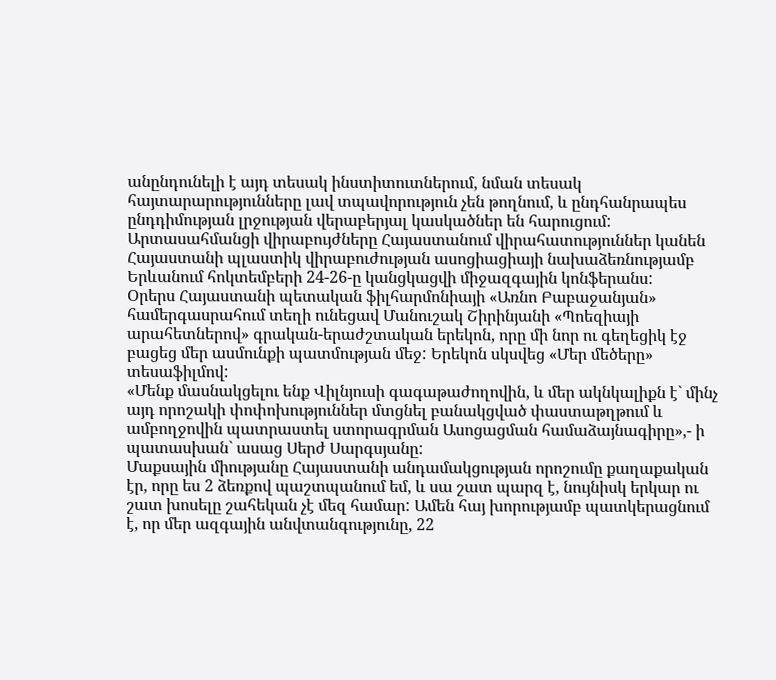անընդունելի է այդ տեսակ ինստիտուտներում, նման տեսակ հայտարարությունները լավ տպավորություն չեն թողնում, և ընդհանրապես ընդդիմության լրջության վերաբերյալ կասկածներ են հարուցում:
Արտասահմանցի վիրաբույժները Հայաստանում վիրահատություններ կանեն Հայաստանի պլաստիկ վիրաբուժության ասոցիացիայի նախաձեռնությամբ Երևանում հոկտեմբերի 24-26-ը կանցկացվի միջազգային կոնֆերանս:
Օրերս Հայաստանի պետական ֆիլհարմոնիայի «Առնո Բաբաջանյան» համերգասրահում տեղի ունեցավ Մանուշակ Շիրինյանի «Պոեզիայի արահետներով» գրական-երաժշտական երեկոն, որը մի նոր ու գեղեցիկ էջ բացեց մեր ասմունքի պատմության մեջ: Երեկոն սկսվեց «Մեր մեծերը» տեսաֆիլմով:
«Մենք մասնակցելու ենք Վիլնյուսի գագաթաժողովին, և մեր ակնկալիքն է` մինչ այդ որոշակի փոփոխություններ մտցնել բանակցված փաստաթղթում և ամբողջովին պատրաստել ստորագրման Ասոցացման համաձայնագիրը»,- ի պատասխան` ասաց Սերժ Սարգսյանը:
Մաքսային միությանը Հայաստանի անդամակցության որոշումը քաղաքական էր, որը ես 2 ձեռքով պաշտպանում եմ, և սա շատ պարզ է, նույնիսկ երկար ու շատ խոսելը շահեկան չէ մեզ համար: Ամեն հայ խորությամբ պատկերացնում է, որ մեր ազգային անվտանգությունը, 22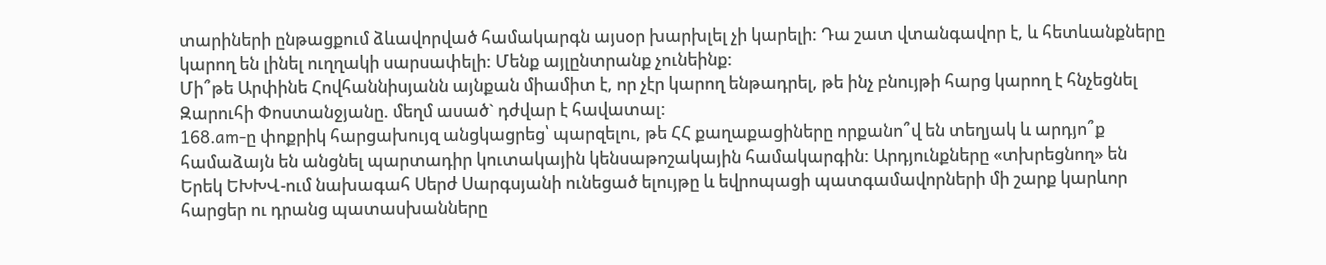տարիների ընթացքում ձևավորված համակարգն այսօր խարխլել չի կարելի: Դա շատ վտանգավոր է, և հետևանքները կարող են լինել ուղղակի սարսափելի: Մենք այլընտրանք չունեինք:
Մի՞թե Արփինե Հովհաննիսյանն այնքան միամիտ է, որ չէր կարող ենթադրել, թե ինչ բնույթի հարց կարող է հնչեցնել Զարուհի Փոստանջյանը. մեղմ ասած` դժվար է հավատալ:
168.am-ը փոքրիկ հարցախույզ անցկացրեց՝ պարզելու, թե ՀՀ քաղաքացիները որքանո՞վ են տեղյակ և արդյո՞ք համաձայն են անցնել պարտադիր կուտակային կենսաթոշակային համակարգին: Արդյունքները «տխրեցնող» են
Երեկ ԵԽԽՎ-ում նախագահ Սերժ Սարգսյանի ունեցած ելույթը և եվրոպացի պատգամավորների մի շարք կարևոր հարցեր ու դրանց պատասխանները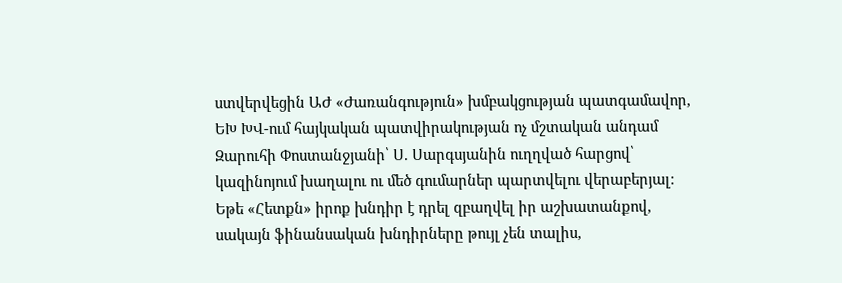ստվերվեցին ԱԺ «Ժառանգություն» խմբակցության պատգամավոր, ԵԽ ԽՎ-ում հայկական պատվիրակության ոչ մշտական անդամ Զարուհի Փոստանջյանի՝ Ս. Սարգսյանին ուղղված հարցով՝ կազինոյում խաղալու ու մեծ գումարներ պարտվելու վերաբերյալ:
Եթե «Հետքն» իրոք խնդիր է դրել զբաղվել իր աշխատանքով, սակայն ֆինանսական խնդիրները թույլ չեն տալիս,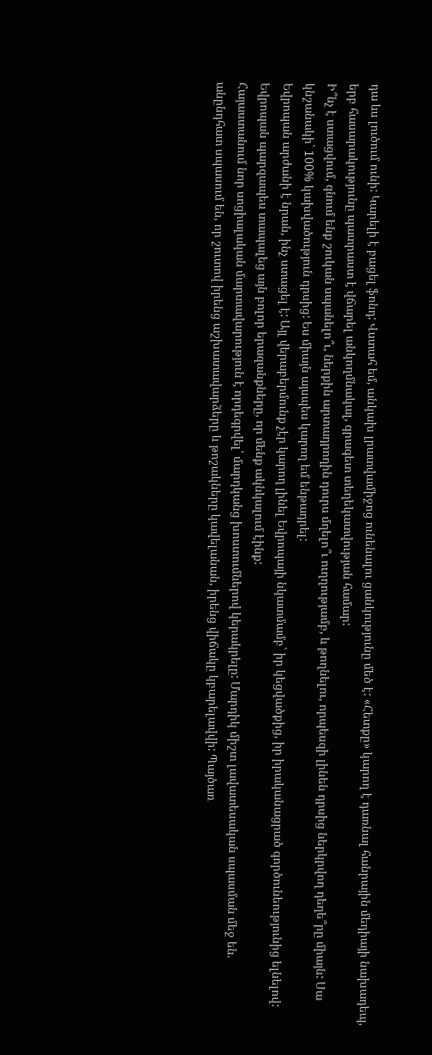դա ևս լուծում ունի: Կարելի է բացել ֆոնդ: Վստահ եմ, անկախ լրատվամիջոց ունենալու ցանկությունը մեծ է: «Հետքը» կարող է դառնալ հանրային մեդիայի նախադեպ, երբ հասարակությունը պատրաստ է վճարել անկողմնակալ, գրագետ տեղեկատվության համար:
Ի՞նչ է ստացվում, գնում ենք շուկան սպանելո՞ւ, ներքին արտադրողին դուրս մղելո՞ւ ուղղությամբ, և թողնելու, որպեսզի լինեն դրսից ներկրվող դեղե՞րը միայն: Սա կնշանակի` 100% կախվածություն դրսից: Ես միայն այսպես կարող եմ ենթադրել:
Եվրոպան արժանի է նրան, ինչ ստացել է: Այլ վերաբերմունք չէր կարող լինել Եվրոպայի նկատմամբ` իր կեցվածքից, իր իրականացրած գործունեությունից ելնելով: Եվրոպան պարզապես տապալեց այն բոլոր երազանքները, որ մենք ակնկալում էինք:
Հայաստանում նոր սոցիալական մարտավարություն է որդեգրվել՝ մարդկանց խոստումներով կերակրելը: Մարդիկ միշտ լավատեսական սպասման մեջ են. անընդհատ սպասում են, որ շուտով իրենց աշխատավարձերը և թոշակները կավելանան, իրենց վիճակը կբարելավվի: Պայծառ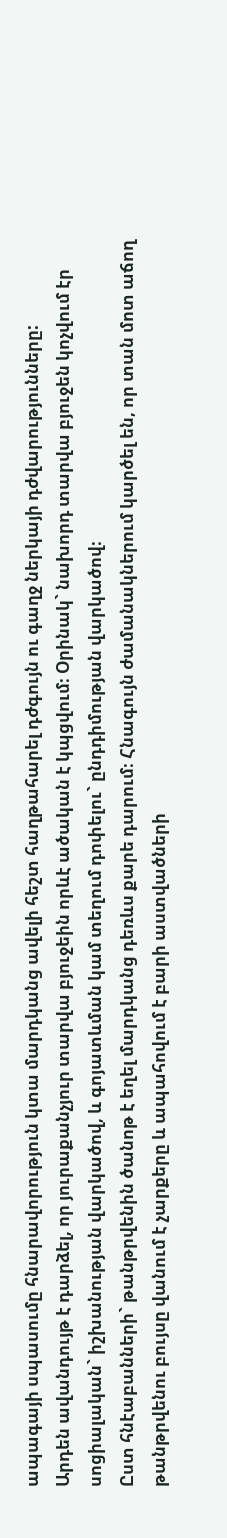ապագայի սպասումը հնարավորություն կտա մարդկանց ավելի հեշտ հաղթահարել դժգույն ու գաղջ ներկայի դժվարությունները:
Արդեն ավանդույթ է դարձել, որ յուրաքանչյուր տարվա բյուջեին որևէ ածական է կպցվում։ Օրինակ` նախորդ տարվա բյուջեն կոչվում էր սոցիալական` իշխանության վարկածով, և գոյատևման կամ տեղում դոփելու` ընդդիմության վարկածով։
Ըստ հնէաբանների` թանթրվենին ծանոթ է եղել մարդկանց դեռևս քարե դարում։ Հնագույն ժամանակներում կարծել են, որ տան մոտ աճող թանթրվենու բույսը վանում է չարքերը և ապահովում է բարի աստվածների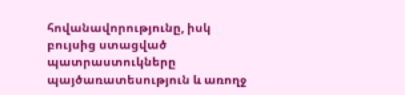հովանավորությունը, իսկ բույսից ստացված պատրաստուկները պայծառատեսություն և առողջ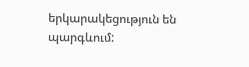երկարակեցություն են պարգևում: